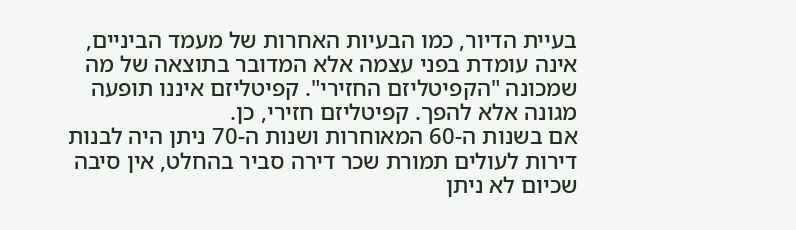בעיית הדיור, כמו הבעיות האחרות של מעמד הביניים, אינה עומדת בפני עצמה אלא המדובר בתוצאה של מה שמכונה "הקפיטליזם החזירי". קפיטליזם איננו תופעה מגונה אלא להפך. קפיטליזם חזירי, כן.
אם בשנות ה-60 המאוחרות ושנות ה-70 ניתן היה לבנות דירות לעולים תמורת שכר דירה סביר בהחלט, אין סיבה שכיום לא ניתן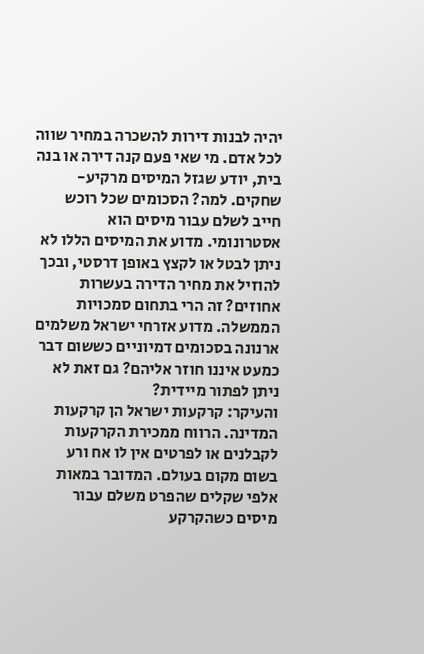יהיה לבנות דירות להשכרה במחיר שווה לכל אדם. מי שאי פעם קנה דירה או בנה בית, יודע שגזל המיסים מרקיע-שחקים. למה? הסכומים שכל רוכש חייב לשלם עבור מיסים הוא אסטרונומי. מדוע את המיסים הללו לא ניתן לבטל או לקצץ באופן דרסטי, ובכך להוזיל את מחיר הדירה בעשרות אחוזים? זה הרי בתחום סמכויות הממשלה. מדוע אזרחי ישראל משלמים ארנונה בסכומים דמיוניים כששום דבר כמעט איננו חוזר אליהם? גם זאת לא ניתן לפתור מיידית?
והעיקר: קרקעות ישראל הן קרקעות המדינה. הרווח ממכירת הקרקעות לקבלנים או לפרטים אין לו אח ורע בשום מקום בעולם. המדובר במאות אלפי שקלים שהפרט משלם עבור מיסים כשהקרקע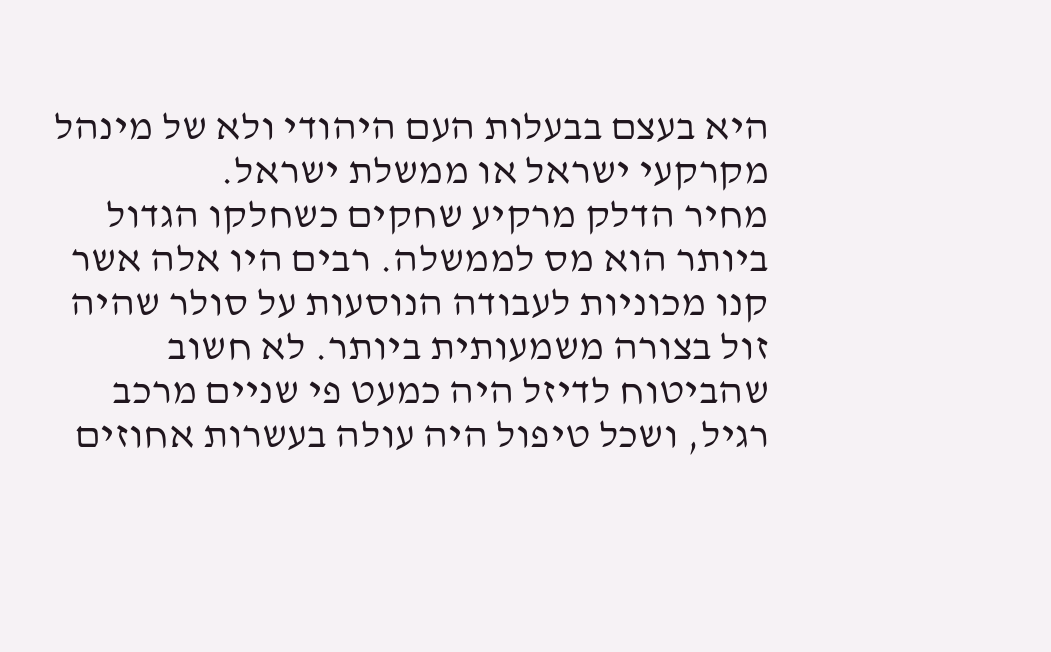היא בעצם בבעלות העם היהודי ולא של מינהל מקרקעי ישראל או ממשלת ישראל.
מחיר הדלק מרקיע שחקים כשחלקו הגדול ביותר הוא מס לממשלה. רבים היו אלה אשר קנו מכוניות לעבודה הנוסעות על סולר שהיה זול בצורה משמעותית ביותר. לא חשוב שהביטוח לדיזל היה כמעט פי שניים מרכב רגיל, ושכל טיפול היה עולה בעשרות אחוזים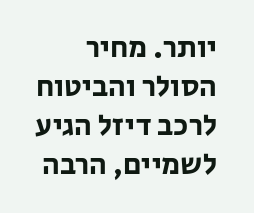יותר. מחיר הסולר והביטוח לרכב דיזל הגיע לשמיים, הרבה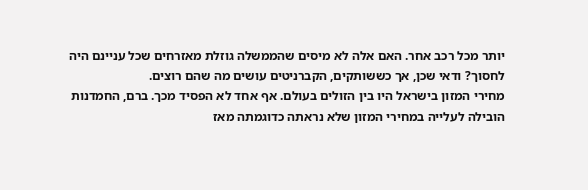יותר מכל רכב אחר. האם אלה לא מיסים שהממשלה גוזלת מאזרחים שכל עניינם היה לחסוך? ודאי שכן, אך כששותקים, הקברניטים עושים מה שהם רוצים.
מחירי המזון בישראל היו בין הזולים בעולם. אף אחד לא הפסיד מכך. ברם, החמדנות הובילה לעלייה במחירי המזון שלא נראתה כדוגמתה מאז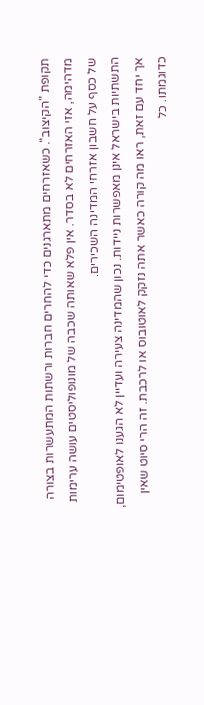תקופת "הקיצוב". כשאזרחים מתארגנים כדי להחרים חברות ורשתות המתעשרות בצורה מדהימה, אזי האזרחים לא בסדר. אין פלא שאותה שכבה של מונופוליסטים עושה ערימות של כסף על חשבון אזרחי המדינה השכירים.
התשתיות בישראל אינן מאפשרות ניידות. נכון שהמדינה צעירה ועדיין לא הגענו לאופטימום, אך יחד עם זאת, ראו מה קורה כאשר אתה נזקק לאוטובוס או לרכבת. זה הרי סיוט שאין כדוגמתו. כל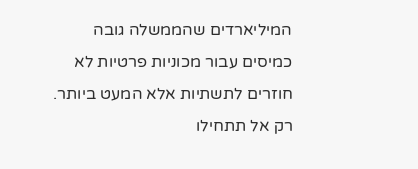המיליארדים שהממשלה גובה כמיסים עבור מכוניות פרטיות לא חוזרים לתשתיות אלא המעט ביותר. רק אל תתחילו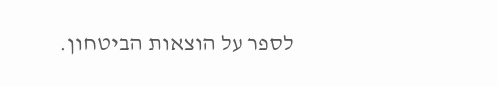לספר על הוצאות הביטחון.